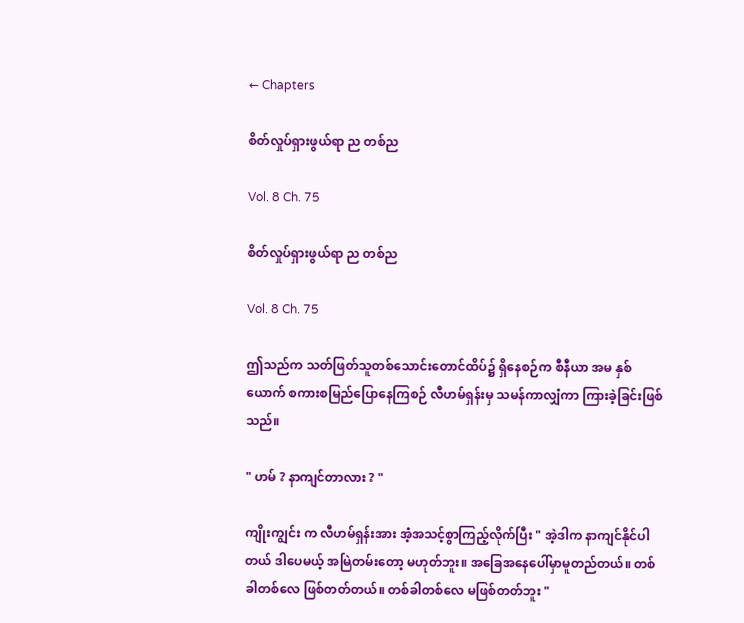← Chapters

စိတ်လှုပ်ရှားဖွယ်ရာ ည တစ်ည

Vol. 8 Ch. 75

စိတ်လှုပ်ရှားဖွယ်ရာ ည တစ်ည

Vol. 8 Ch. 75

ဤသည်က သတ်ဖြတ်သူတစ်‌သောင်းတောင်ထိပ်၌ ရှိနေစဉ်က စီနီယာ အမ နှစ်ယောက် စကားစမြည်ပြောနေကြစဉ် လီဟမ်ရှန်းမှ သမန်ကာလျှံကာ ကြားခဲ့ခြင်းဖြစ်သည်။

" ဟမ် ? နာကျင်တာလား ? "

ကျိုးကျွင်း က လီဟမ်ရှန်းအား အံ့အသင့်စွာကြည့်လိုက်ပြီး " အဲ့ဒါက နာကျင်နိုင်ပါတယ် ဒါပေမယ့် အမြဲတမ်းတော့ မဟုတ်ဘူး။ အခြေအနေပေါ်မှာမူတည်တယ်။ တစ်ခါတစ်လေ ဖြစ်တတ်တယ်။ တစ်ခါတစ်လေ မဖြစ်တတ်ဘူး "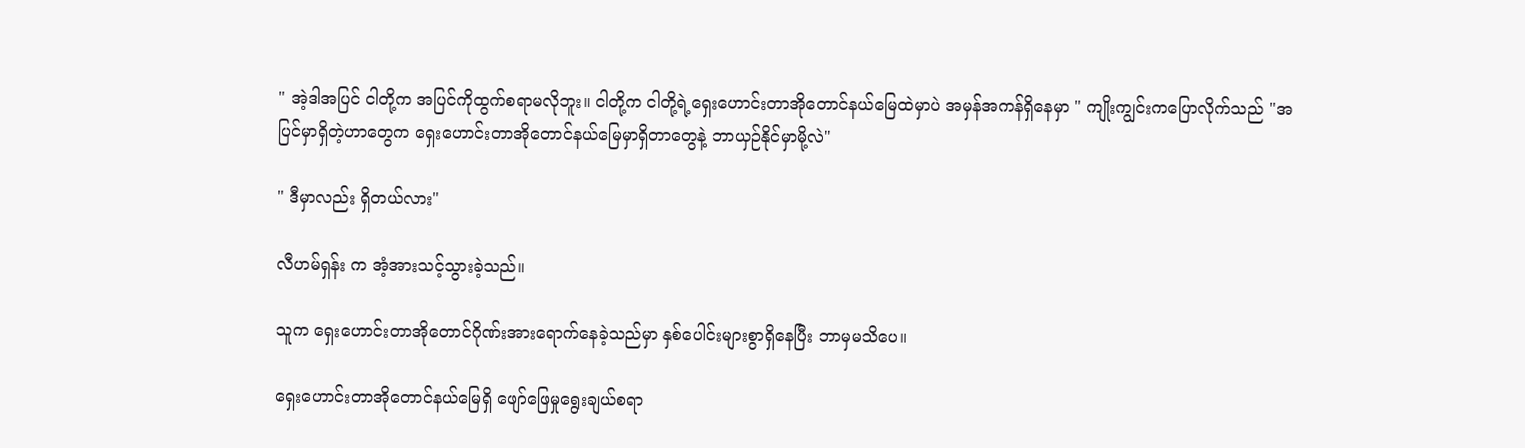" အဲ့ဒါအပြင် ငါတို့က အပြင်ကိုထွက်စရာမလိုဘူး။ ငါတို့က ငါတို့ရဲ့ရှေးဟောင်းတာအိုတောင်နယ်မြေထဲမှာပဲ အမှန်အကန်ရှိနေမှာ " ကျိုးကျွင်းကပြောလိုက်သည် "အပြင်မှာရှိတဲ့ဟာတွေက ရှေးဟောင်းတာအိုတောင်နယ်မြေမှာရှိတာတွေနဲ့ ဘာယှဉ်နိုင်မှာမို့လဲ"

" ဒီမှာလည်း ရှိတယ်လား"

လီဟမ်ရှန်း က အံ့အားသင့်သွားခဲ့သည်။

သူက ရှေးဟောင်းတာအိုတောင်ဂိုဏ်းအားရောက်နေခဲ့သည်မှာ နှစ်ပေါင်းများစွာရှိနေပြီး ဘာမှမသိပေ။

ရှေးဟောင်းတာအိုတောင်နယ်မြေရှိ ဖျော်ဖြေမှုရွေးချယ်စရာ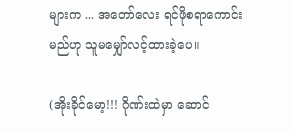များက ... အတော်လေး ရင်ဖိုစရာကောင်းမည်ဟု သူမမျှော်လင့်ထားခဲ့ပေ။

(အိုးခိုင်မော့!!! ဂိုဏ်းထဲမှာ ဆောင်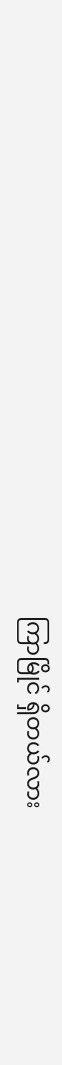ကြာမြိုင် ရှိတယ်လား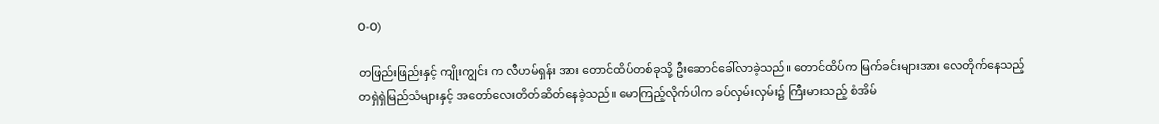O-O)

တဖြည်းဖြည်းနှင့် ကျိုးကျွင်း က လီဟမ်ရှန်း အား တောင်ထိပ်တစ်ခုသို့ ဦးဆောင်ခေါ်လာခဲ့သည်။ တောင်ထိပ်က မြက်ခင်းများအား လေတိုက်နေသည့် တရှဲရှဲမြည်သံများနှင့် အတော်လေးတိတ်ဆိတ်နေခဲ့သည်။ မောကြည့်လိုက်ပါက ခပ်လှမ်းလှမ်း၌ ကြီးမားသည့် စံအိမ်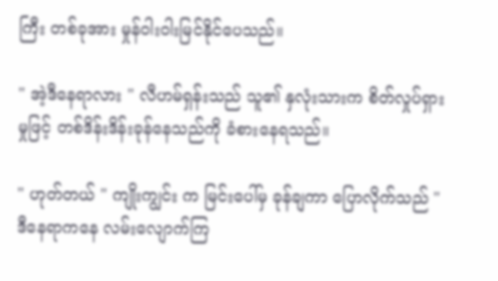ကြီး တစ်ခုအား မှုန်ဝါးဝါးမြင်နိုင်ပေသည်။

" အဲ့ဒီနေရာလား " လီဟမ်ရှန်းသည် သူ၏ နှလုံးသားက စိတ်လှုပ်ရှားမှုဖြင့် တစ်ဒိန်းဒိန်းခုန်နေသည်ကို ခံစားနေရသည်။

" ဟုတ်တယ် " ကျိုးကျွင်း က မြင်းပေါ်မှ ခုန်ချကာ ပြောလိုက်သည် " ဒီနေရာကနေ လမ်းလျောက်ကြ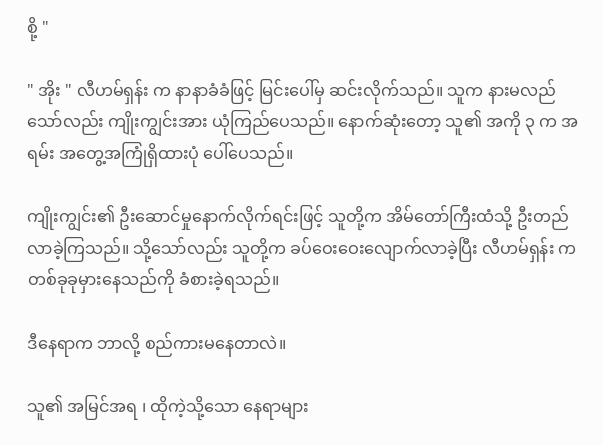စို့ "

" အိုး " လီဟမ်ရှန်း က နာနာခံခံဖြင့် မြင်းပေါ်မှ ဆင်းလိုက်သည်။ သူက နားမလည်သော်လည်း ကျိုးကျွင်းအား ယုံကြည်ပေသည်။ နောက်ဆုံးတော့ သူ၏ အကို ၃ က အရမ်း အတွေ့အကြုံရှိထားပုံ ပေါ်ပေသည်။

ကျိုးကျွင်း၏ ဦးဆောင်မှုနောက်လိုက်ရင်းဖြင့် သူတို့က အိမ်တော်ကြီးထံသို့ ဦးတည်လာခဲ့ကြသည်။ သို့သော်လည်း သူတို့က ခပ်ဝေးဝေးလျောက်လာခဲ့ပြီး လီဟမ်ရှန်း က တစ်ခုခုမှားနေသည်ကို ခံစားခဲ့ရသည်။

ဒီနေရာက ဘာလို့ စည်ကားမနေတာလဲ။

သူ၏ အမြင်အရ ၊ ထိုကဲ့သို့သော နေရာများ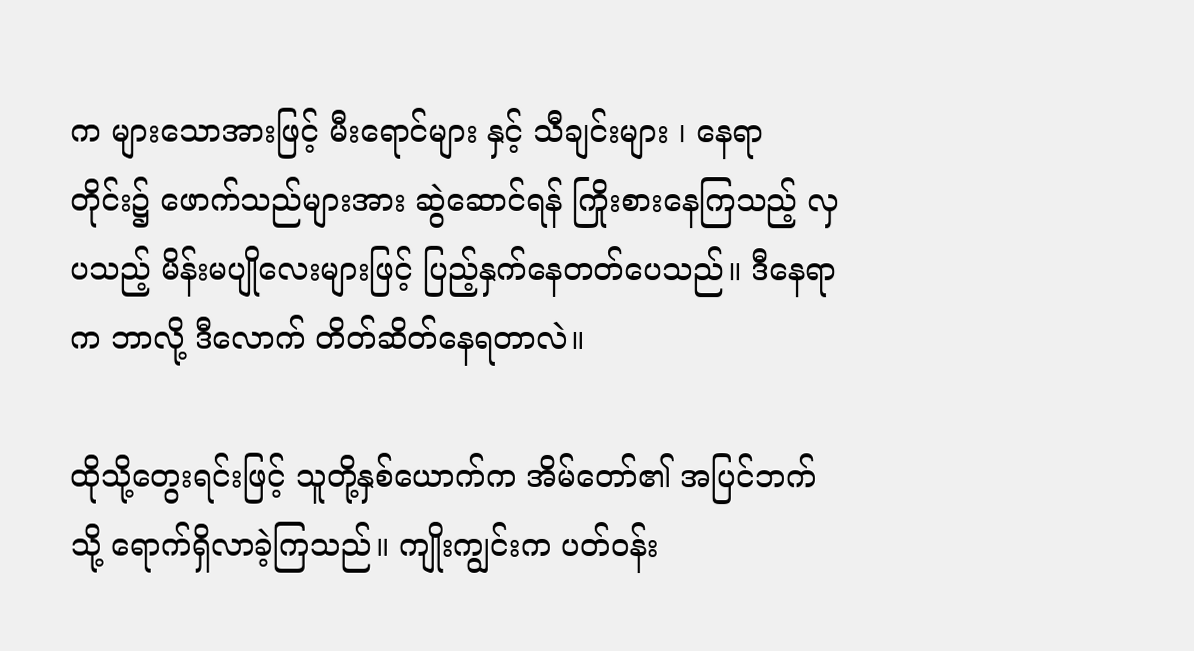က များသောအားဖြင့် မီးရောင်များ နှင့် သီချင်းများ ၊ နေရာတိုင်း၌ ဖောက်သည်များအား ဆွဲဆောင်ရန် ကြိုးစားနေကြသည့် လှပသည့် မိန်းမပျိုလေးများဖြင့် ပြည့်နှက်နေတတ်ပေသည်။ ဒီနေရာက ဘာလို့ ဒီလောက် တိတ်ဆိတ်နေရတာလဲ။

ထိုသို့တွေးရင်းဖြင့် သူတို့နှစ်ယောက်က အိမ်တော်၏ အပြင်ဘက်သို့ ရောက်ရှိလာခဲ့ကြသည်။ ကျိုးကျွင်းက ပတ်ဝန်း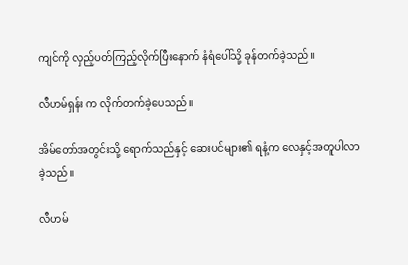ကျင်ကို လှည့်ပတ်ကြည့်လိုက်ပြီးနောက် နံရံပေါ်သို့ ခုန်တက်ခဲ့သည်။

လီဟမ်ရှန်း က လိုက်တက်ခဲ့ပေသည်။

အိမ်တော်အတွင်းသို့ ရောက်သည်နှင့် ဆေးပင်များ၏ ရနံ့က လေနှင့်အတူပါလာခဲ့သည်။

လီဟမ်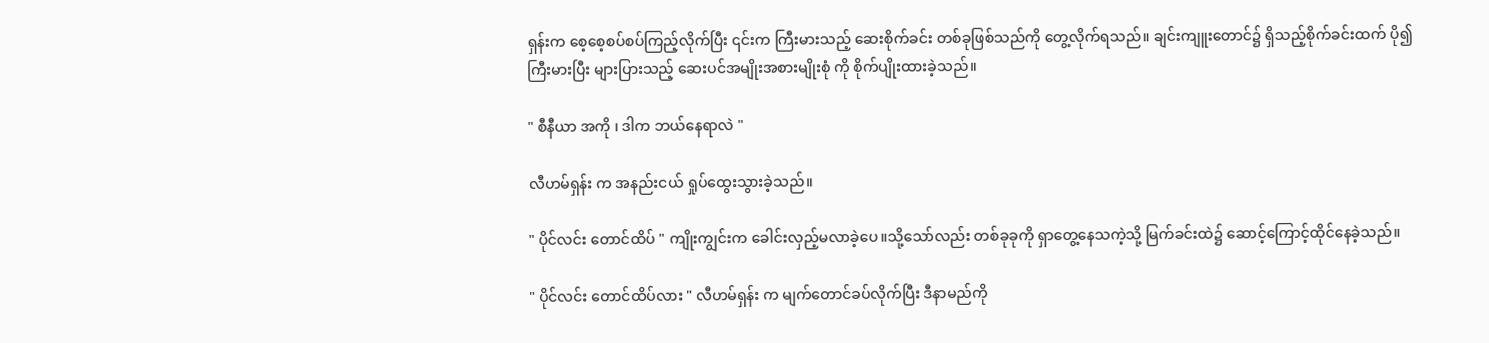ရှန်းက စေ့စေ့စပ်စပ်ကြည့်လိုက်ပြီး ၎င်းက ကြီးမားသည့် ဆေးစိုက်ခင်း တစ်ခုဖြစ်သည်ကို တွေ့လိုက်ရသည်။ ချင်းကျူးတောင်၌ ရှိသည့်စိုက်ခင်းထက် ပို၍ ကြီးမားပြီး များပြားသည့် ဆေးပင်အမျိုးအစားမျိုးစုံ ကို စိုက်ပျိုးထားခဲ့သည်။

" စီနီယာ အကို ၊ ဒါက ဘယ်နေရာလဲ "

လီဟမ်ရှန်း က အနည်းငယ် ရှုပ်ထွေးသွားခဲ့သည်။

" ပိုင်လင်း တောင်ထိပ် " ကျိုးကျွင်းက ခေါင်းလှည့်မလာခဲ့ပေ။သို့သော်လည်း တစ်ခုခုကို ရှာတွေ့နေသကဲ့သို့ မြက်ခင်းထဲ၌ ဆောင့်ကြောင့်ထိုင်နေခဲ့သည်။

" ပိုင်လင်း တောင်ထိပ်လား " လီဟမ်ရှန်း က မျက်တောင်ခပ်လိုက်ပြီး ဒီနာမည်ကို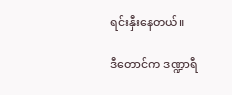ရင်းနှီးနေတယ်။

ဒီတောင်က ဒဏ္ဍာရီ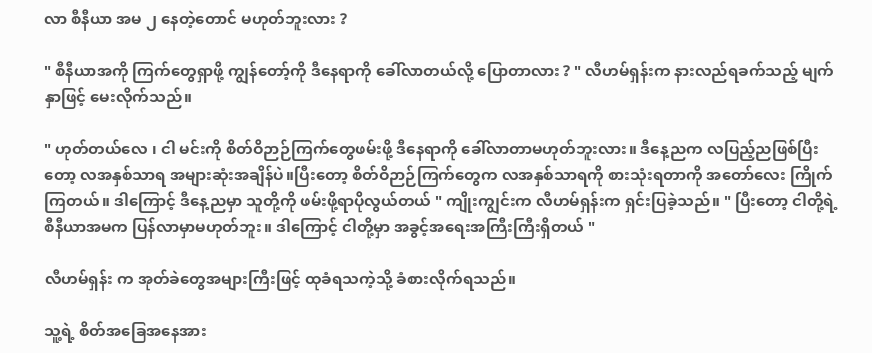လာ စီနီယာ အမ ၂ နေတဲ့တောင် မဟုတ်ဘူးလား ?

" စီနီယာအကို ကြက်တွေရှာဖို့ ကျွန်တော့်ကို ဒီနေရာကို ခေါ်လာတယ်လို့ ပြောတာလား ? " လီဟမ်ရှန်းက နားလည်ရခက်သည့် မျက်နှာဖြင့် မေးလိုက်သည်။

" ဟုတ်တယ်လေ ၊ ငါ မင်းကို စိတ်ဝိဉာဉ်ကြက်တွေဖမ်းဖို့ ဒီနေရာကို ခေါ်လာတာမဟုတ်ဘူးလား။ ဒီနေ့ညက လပြည့်ညဖြစ်ပြီးတော့ လအနှစ်သာရ အများဆုံးအချိန်ပဲ။ပြီးတော့ စိတ်ဝိဉာဉ်ကြက်တွေက လအနှစ်သာရကို စားသုံးရတာကို အတော်လေး ကြိုက်ကြတယ်။ ဒါကြောင့် ဒီနေ့ညမှာ သူတို့ကို ဖမ်းဖို့ရာပိုလွယ်တယ် " ကျိုးကျွင်းက လီဟမ်ရှန်းက ရှင်းပြခဲ့သည်။ " ပြီးတော့ ငါတို့ရဲ့ စီနီယာအမက ပြန်လာမှာမဟုတ်ဘူး။ ဒါကြောင့် ငါတို့မှာ အခွင့်အရေးအကြီးကြီးရှိတယ် "

လီဟမ်ရှန်း က အုတ်ခဲ‌တွေအများကြီးဖြင့် ထုခံရသကဲ့သို့ ခံစားလိုက်ရသည်။

သူ့ရဲ့ စိတ်အခြေအနေအား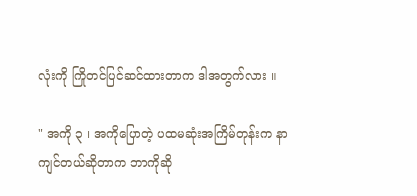လုံးကို ကြိုတင်ပြင်ဆင်ထားတာက ဒါအတွက်လား ။

" အကို ၃ ၊ အကိုပြောတဲ့ ပထမဆုံးအကြိမ်တုန်းက နာကျင်တယ်ဆိုတာက ဘာကိုဆို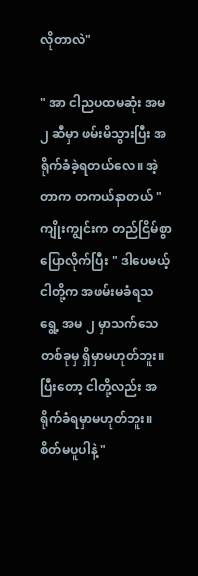လိုတာလဲ"

" အာ ငါညပထမဆုံး အမ ၂ ဆီမှာ ဖမ်းမိသွားပြီး အရိုက်ခံခဲ့ရတယ်လေ။ အဲ့တာက တကယ်နာတယ် " ကျိုးကျွင်းက တည်ငြိမ်စွာပြောလိုက်ပြီး " ဒါပေမယ့် ငါတို့က အဖမ်းမခံရသရွေ့ အမ ၂ မှာသက်သေတစ်ခုမှ ရှိမှာမဟုတ်ဘူး။ ပြီးတော့ ငါတို့လည်း အရိုက်ခံရမှာမဟုတ်ဘူး။ စိတ်မပူပါနဲ့ "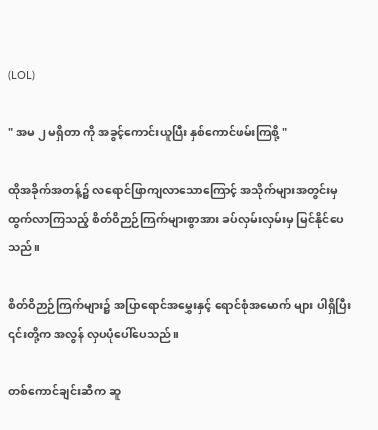(LOL)

" အမ ၂ မရှိတာ ကို အခွင့်ကောင်းယူပြီး နှစ်ကောင်ဖမ်းကြစို့ "

ထိုအခိုက်အတန့်၌ လရောင်ဖြာကျလာသောကြောင့် အသိုက်များအတွင်းမှ ထွက်လာကြသည့် စိတ်ဝိဉာဉ်ကြက်များစွာအား ခပ်လှမ်းလှမ်းမှ မြင်နိုင်ပေသည်။

စိတ်ဝိဉာဉ်ကြက်များ၌ အပြာရောင်အမွှေးနှင့် ရောင်စုံအမောက် များ ပါရှိပြီး ၎င်းတို့က အလွန် လှပပုံပေါ်ပေသည်။

တစ်ကောင်ချင်းဆီက ဆူ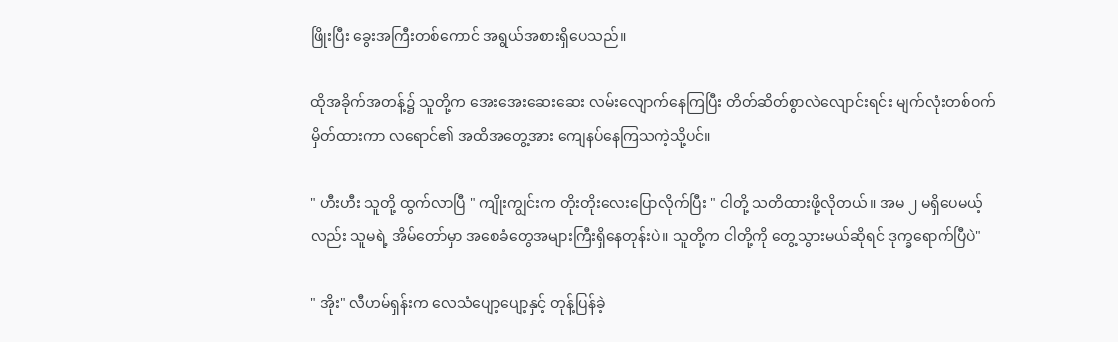ဖြိုးပြီး ခွေးအကြီးတစ်ကောင် အရွယ်အစားရှိပေသည်။

ထိုအခိုက်အတန့်၌ သူတို့က အေးအေးဆေးဆေး လမ်းလျောက်နေကြပြီး တိတ်ဆိတ်စွာလဲလျောင်းရင်း မျက်လုံးတစ်ဝက်မှိတ်ထားကာ လရောင်၏ အထိအတွေ့အား ကျေနပ်နေကြသကဲ့သို့ပင်။

" ဟီးဟီး သူတို့ ထွက်လာပြီ " ကျိုးကျွင်းက တိုးတိုးလေးပြောလိုက်ပြီး " ငါတို့ သတိထားဖို့လိုတယ်။ အမ ၂ မရှိပေမယ့်လည်း သူမရဲ့ အိမ်တော်မှာ အစေခံတွေအများကြီးရှိနေတုန်းပဲ။ သူတို့က ငါတို့ကို တွေ့သွားမယ်ဆိုရင် ဒုက္ခရောက်ပြီပဲ"

" အိုး" လီဟမ်ရှန်းက လေသံပျော့ပျော့နှင့် တုန့်ပြန်ခဲ့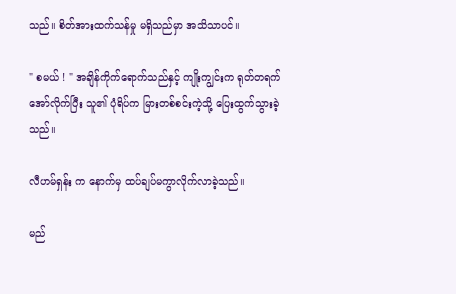သည်။ စိတ်အားထက်သန်မှု မရှိသည်မှာ အသိသာပင်။

" စမယ် ! " အချိန်ကိုက်ရောက်သည်နှင့် ကျိုးကျွင်းက ရုတ်တရက်အော်လိုက်ပြီး သူ၏ ပုံရိပ်က မြားတစ်စင်းကဲ့သို့ ပြေးထွက်သွားခဲ့သည်။

လီဟမ်ရှန်း က နောက်မှ ထပ်ချပ်မကွာလိုက်လာခဲ့သည်။

မည်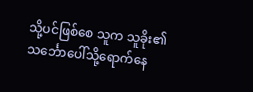သို့ပင်ဖြစ်စေ သူက သူခိုး၏ သင်္ဘောပေါ်သို့ရောက်နေ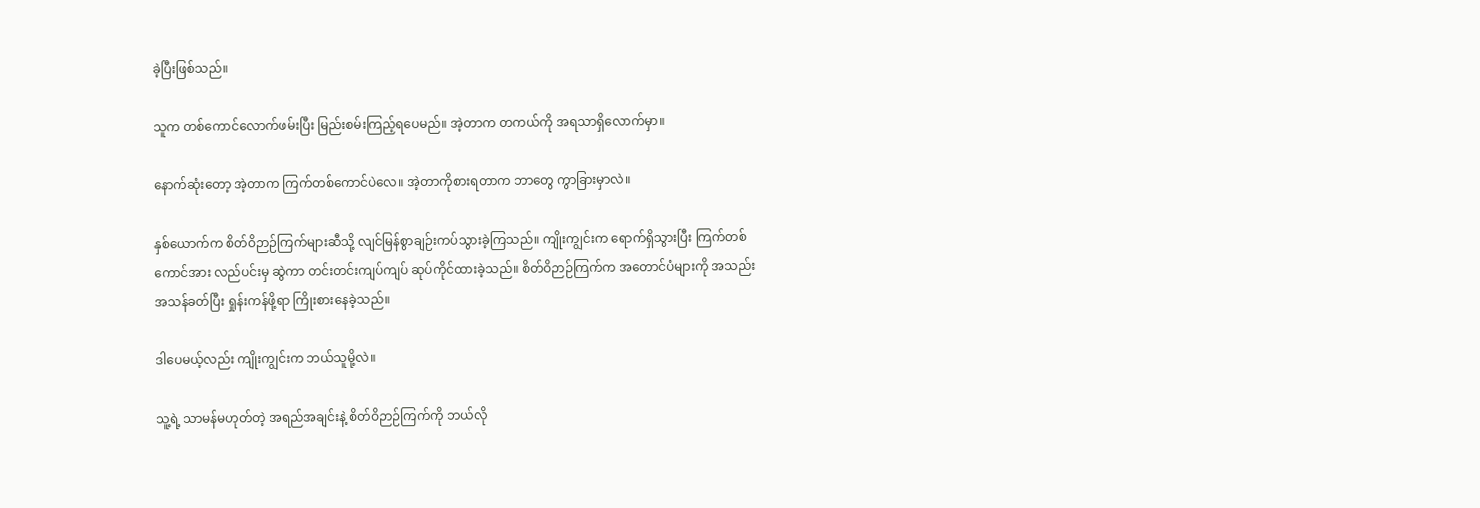ခဲ့ပြီးဖြစ်သည်။

သူက တစ်ကောင်လောက်‌ဖမ်းပြီး မြည်းစမ်းကြည့်ရပေမည်။ အဲ့တာက တကယ်ကို အရသာရှိလောက်မှာ။

နောက်ဆုံးတော့ အဲ့တာက ကြက်တစ်ကောင်ပဲလေ။ အဲ့တာကိုစားရတာက ဘာတွေ ကွာခြားမှာလဲ။

နှစ်ယောက်က စိတ်ဝိဉာဉ်ကြက်များဆီသို့ လျင်မြန်စွာချဉ်းကပ်သွားခဲ့ကြသည်။ ကျိုးကျွင်းက ရောက်ရှိသွားပြီး ကြက်တစ်ကောင်အား လည်ပင်းမှ ဆွဲကာ တင်းတင်းကျပ်ကျပ် ဆုပ်ကိုင်ထားခဲ့သည်။ စိတ်ဝိဉာဉ်ကြက်က အတောင်ပံများကို အသည်းအသန်ခတ်ပြီး ရှုန်းကန်ဖို့ရာ ကြိုးစားနေခဲ့သည်။

ဒါပေမယ့်လည်း ကျိုးကျွင်းက ဘယ်သူမို့လဲ။

သူ့ရဲ့ သာမန်မဟုတ်တဲ့ အရည်အချင်းနဲ့ စိတ်ဝိဉာဉ်ကြက်ကို ဘယ်လို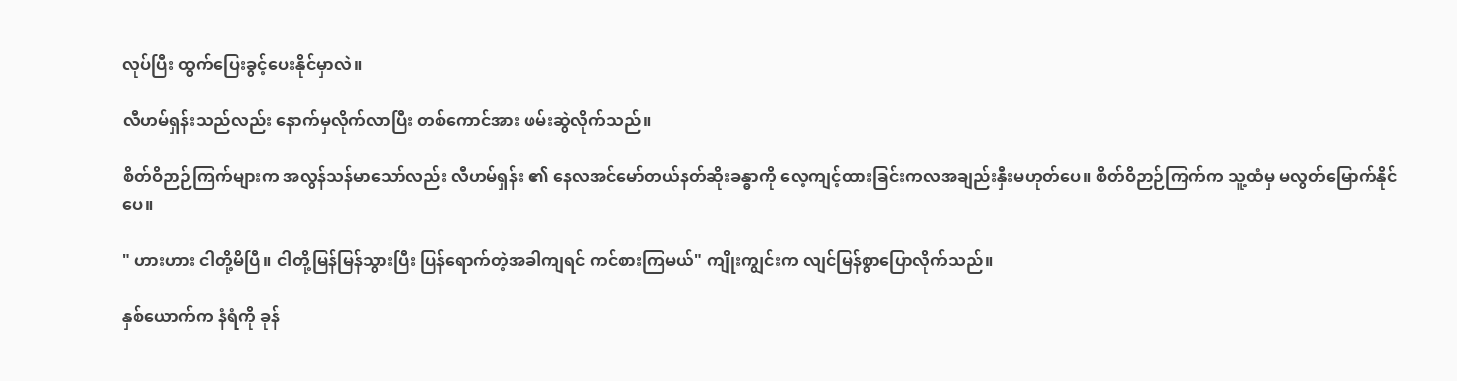လုပ်ပြီး ထွက်ပြေးခွင့်ပေးနိုင်မှာလဲ။

လီဟမ်ရှန်းသည်လည်း နောက်မှလိုက်လာပြီး တစ်ကောင်အား ဖမ်းဆွဲလိုက်သည်။

စိတ်ဝိဉာဉ်ကြက်များက အလွန်သန်မာသော်လည်း လီဟမ်ရှန်း ၏ နေလအင်မော်တယ်နတ်ဆိုးခန္ဓာကို လေ့ကျင့်ထားခြင်းကလအချည်းနှီးမဟုတ်ပေ။ စိတ်ဝိဉာဉ်ကြက်က သူ့ထံမှ မလွတ်မြောက်နိုင်ပေ။

" ဟားဟား ငါတို့မိပြီ။ ငါတို့မြန်မြန်သွားပြီး ပြန်ရောက်တဲ့အခါကျရင် ကင်စားကြမယ်" ကျိုးကျွင်းက လျင်မြန်စွာပြောလိုက်သည်။

နှစ်ယောက်က နံရံကို ခုန်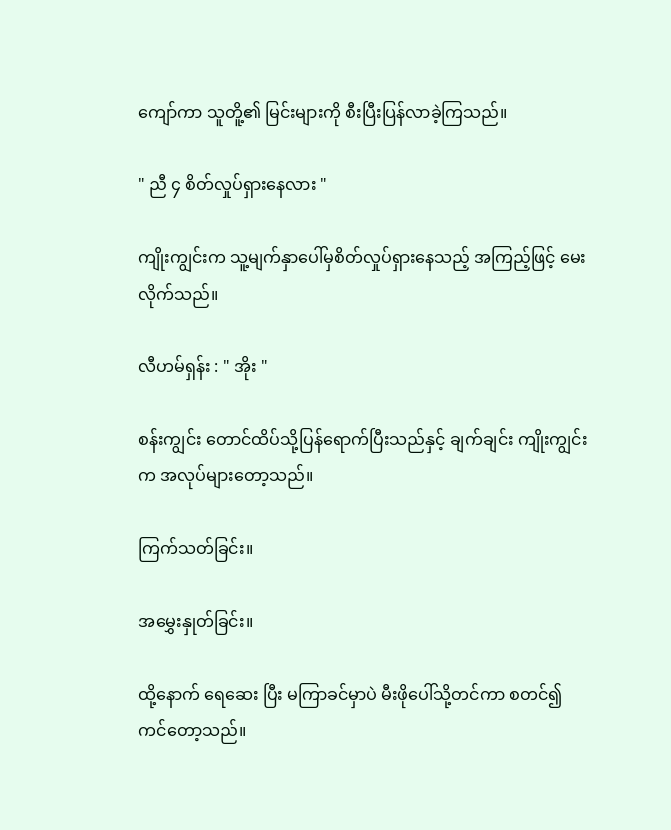ကျော်ကာ သူတိူ့၏ မြင်းများကို စီးပြီးပြန်လာခဲ့ကြသည်။

" ညီ ၄ စိတ်လှုပ်ရှားနေလား "

ကျိုးကျွင်းက သူ့မျက်နှာပေါ်မှစိတ်လှုပ်ရှားနေသည့် အကြည့်ဖြင့် မေးလိုက်သည်။

လီဟမ်ရှန်း : " အိုး "

စန်းကျွင်း တောင်ထိပ်သို့ပြန်ရောက်ပြီးသည်နှင့် ချက်ချင်း ကျိုးကျွင်းက အလုပ်များတော့သည်။

ကြက်သတ်ခြင်း။

အမွှေးနှုတ်ခြင်း။

ထို့နောက် ရေဆေး ပြီး မကြာခင်မှာပဲ မီးဖိုပေါ်သို့တင်ကာ စတင်၍ ကင်တော့သည်။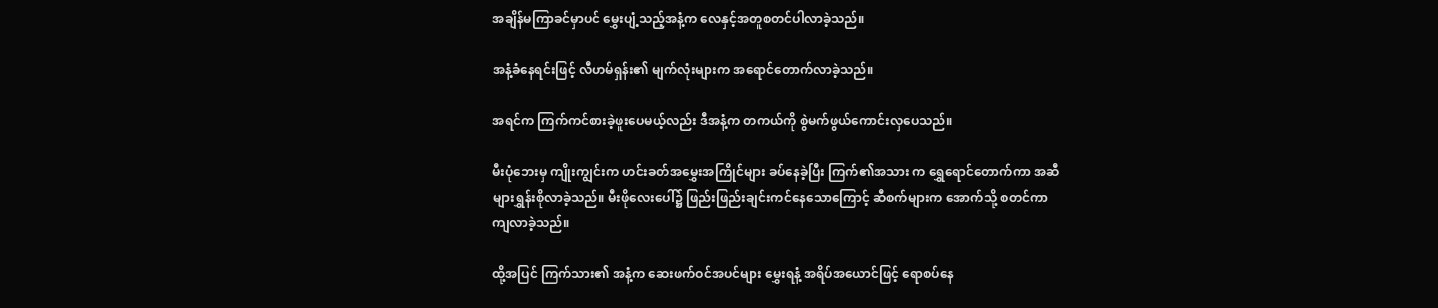အချိန်မကြာခင်မှာပင် မွှေးပျံ့သည့်အနံ့က လေနှင့်အတူစတင်ပါလာခဲ့သည်။

အနံ့ခံနေရင်းဖြင့် လီဟမ်ရှန်း၏ မျက်လုံးများက အရောင်တောက်လာခဲ့သည်။

အရင်က ကြက်ကင်စားခဲ့ဖူးပေမယ့်လည်း ဒီအနံ့က တကယ်ကို စွဲမက်ဖွယ်ကောင်းလှပေသည်။

မီးပုံဘေးမှ ကျိုးကျွင်းက ဟင်းခတ်အမွှေးအကြိုင်များ ခပ်နေခဲ့ပြီး ကြက်၏အသား က ရွှေရောင်တောက်ကာ အဆီများရွှန်းစိုလာခဲ့သည်။ မီးဖိုလေးပေါ်၌ ဖြည်းဖြည်းချင်းကင်နေသောကြောင့် ဆီစက်များက အောက်သို့ စတင်ကာ ကျလာခဲ့သည်။

ထို့အပြင် ကြက်သား၏ အနံ့က ဆေးဖက်ဝင်အပင်များ မွှေးရနံ့ အရိပ်အယောင်ဖြင့် ရောစပ်နေ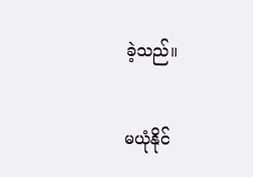ခဲ့သည်။

မယုံနိုင်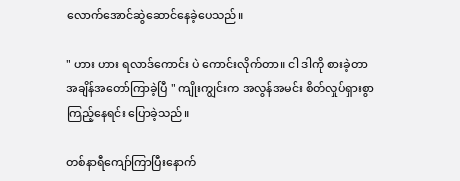လောက်အောင်ဆွဲဆောင်နေခဲ့ပေသည်။

" ဟား ဟား ရလာဒ်ကောင်း ပဲ ကောင်းလိုက်တာ။ ငါ ဒါကို စားခဲ့တာ အချိန်အတော်ကြာခဲ့ပြီ " ကျိုးကျွင်းက အလွန်အမင်း စိတ်လှုပ်ရှားစွာကြည့်နေရင်း ပြောခဲ့သည်။

တစ်နာရီကျော်ကြာပြီးနောက်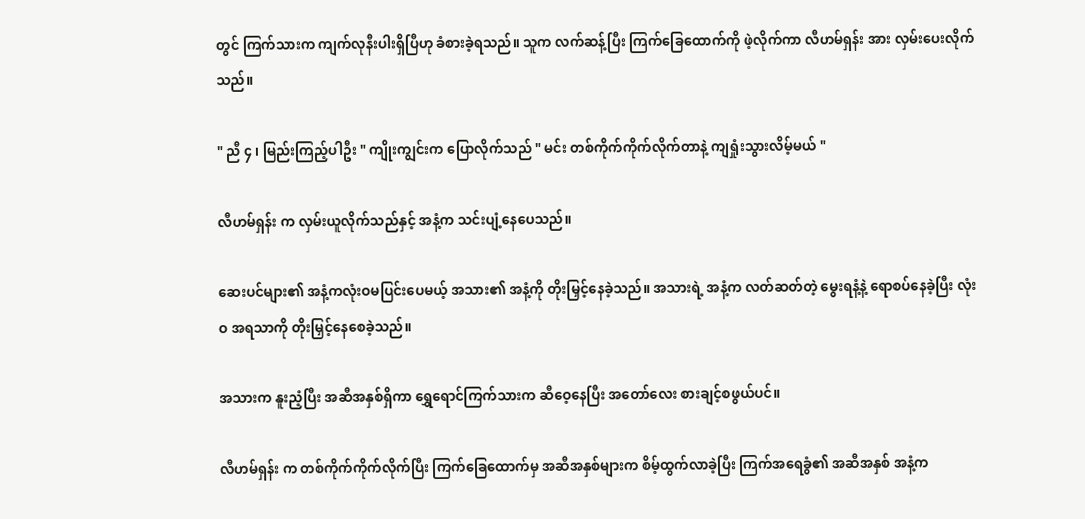တွင် ကြက်သားက ကျက်လုနီးပါးရှိပြီဟု ခံစားခဲ့ရသည်။ သူက လက်ဆန့်ပြီး ကြက်ခြေထောက်ကို ဖဲ့လိုက်ကာ လီဟမ်ရှန်း အား လှမ်းပေးလိုက်သည်။

" ညီ ၄ ၊ မြည်းကြည့်ပါဦး " ကျိုးကျွင်းက ပြောလိုက်သည် " မင်း တစ်ကိုက်ကိုက်လိုက်တာနဲ့ ကျရှုံးသွားလိမ့်မယ် "

လီဟမ်ရှန်း က လှမ်းယူလိုက်သည်နှင့် အနံ့က သင်းပျံ့နေပေသည်။

ဆေးပင်များ၏ အနံ့ကလုံးဝမပြင်းပေမယ့် အသား၏ အနံ့ကို တိုးမြှင့်နေခဲ့သည်။ အသားရဲ့ အနံ့က လတ်ဆတ်တဲ့ မွေးရနံ့နဲ့ ရောစပ်နေခဲ့ပြီး လုံးဝ အရသာကို တိုးမြှင့်နေစေခဲ့သည်။

အသားက နူးညံ့ပြီး အဆီအနှစ်ရှိကာ ရွှေရောင်ကြက်သားက ဆီဝေ့နေပြီး အတော်လေး စားချင့်စဖွယ်ပင်။

လီဟမ်ရှန်း က တစ်ကိုက်ကိုက်လိုက်ပြီး ကြက်‌ခြေထောက်မှ အဆီအနှစ်များက စိမ့်ထွက်လာခဲ့ပြီး ကြက်အရေခွံ၏ အဆီအနှစ် အနံ့က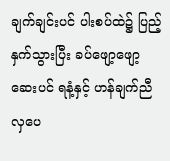ချက်ချင်းပင် ပါးစပ်ထဲ၌ ပြည့်နှက်သွားပြီး ခပ်ဖျော့ဖျော့ ဆေးပင် ရနံ့နှင့် ဟန်ချက်ညီလှပေ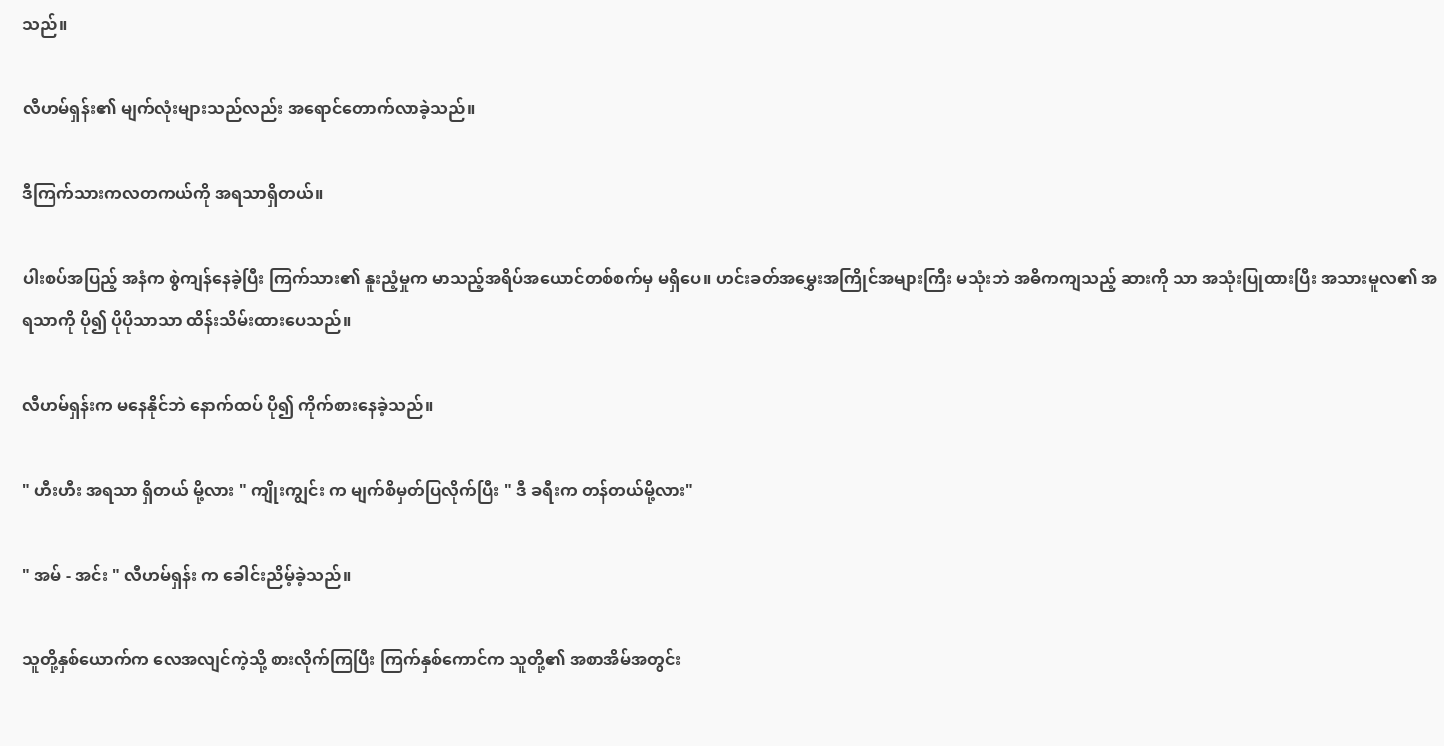သည်။

လီဟမ်ရှန်း၏ မျက်လုံးများသည်လည်း အရောင်တောက်လာခဲ့သည်။

ဒီကြက်သားကလတကယ်ကို အရသာရှိတယ်။

ပါးစပ်အပြည့် အနံက စွဲကျန်နေခဲ့ပြီး ကြက်သား၏ နူးညံ့မှုက မာသည့်အရိပ်အယောင်တစ်စက်မှ မရှိပေ။ ဟင်းခတ်အမွှေးအကြိုင်အများကြီး မသုံးဘဲ အဓိကကျသည့် ဆားကို သာ အသုံးပြုထားပြီး အသားမူလ၏ အရသာကို ပို၍ ပိုပိုသာသာ ထိန်းသိမ်းထားပေသည်။

လီဟမ်ရှန်းက မနေနိုင်ဘဲ နောက်ထပ် ပို၍ ကိုက်စားနေခဲ့သည်။

" ဟီးဟီး အရသာ ရှိတယ် မို့လား " ကျိုးကျွင်း က မျက်စိမှတ်ပြလိုက်ပြီး " ဒီ ခရီးက တန်တယ်မို့လား"

" အမ် - အင်း " လီဟမ်ရှန်း က ခေါင်းညိမ့်ခဲ့သည်။

သူတို့နှစ်ယောက်က လေအလျင်ကဲ့သို့ စားလိုက်ကြပြီး ကြက်နှစ်ကောင်က သူတို့၏ အစာအိမ်အတွင်း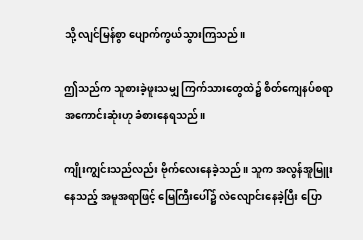သို့ လျင်မြန်စွာ ပျောက်ကွယ်သွားကြသည်။

ဤသည်က သူစားခဲ့ဖူးသမျှ ကြက်သားတွေထဲ၌ စိတ်ကျေနပ်စရာ အကောင်းဆုံးဟု ခံစားနေရသည်။

ကျိုးကျွင်းသည်လည်း ဗိုက်လေးနေခဲ့သည်။ သူက အလွန်အူမြူးနေသည့် အမူအရာဖြင့် မြေကြီးပေါ်၌ လဲလျောင်းနေခဲ့ပြီး ပြော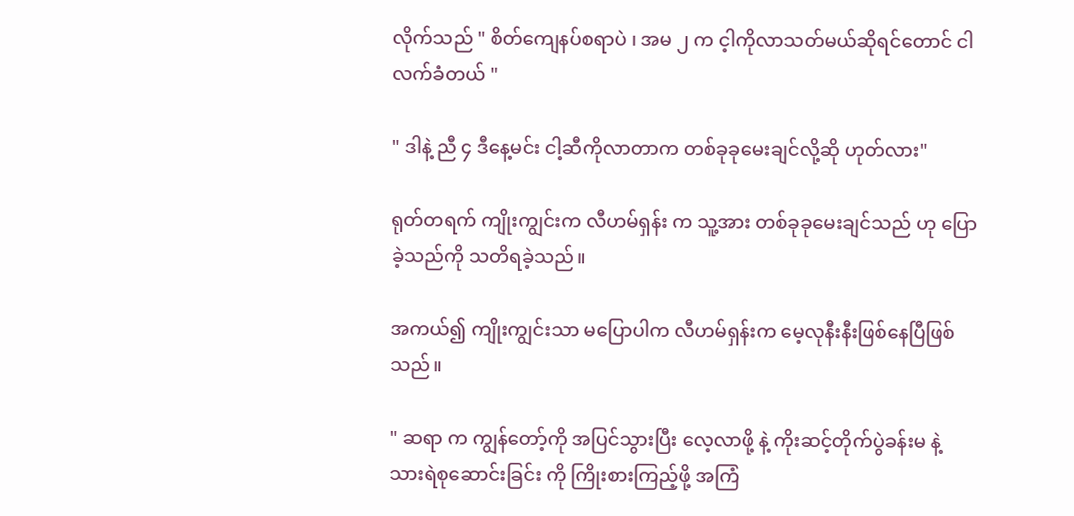လိုက်သည် " စိတ်ကျေနပ်စရာပဲ ၊ အမ ၂ က င့ါကိုလာသတ်မယ်ဆိုရင်တောင် ငါလက်ခံတယ် "

" ဒါနဲ့ ညီ ၄ ဒီနေ့မင်း ငါ့ဆီကိုလာတာက တစ်ခုခုမေးချင်လို့ဆို ဟုတ်လား"

ရုတ်တရက် ကျိုးကျွင်းက လီဟမ်ရှန်း က သူ့အား တစ်ခုခုမေးချင်သည် ဟု ပြောခဲ့သည်ကို သတိရခဲ့သည်။

အကယ်၍ ကျိုးကျွင်းသာ မပြောပါက လီဟမ်ရှန်းက မေ့လုနီးနီးဖြစ်နေပြီဖြစ်သည်။

" ဆရာ က ကျွန်တော့်ကို အပြင်သွားပြီး လေ့လာဖို့ နဲ့ ကိုးဆင့်တိုက်ပွဲခန်းမ နဲ့ သားရဲစုဆောင်းခြင်း ကို ကြိုးစားကြည့်ဖို့ အကြံ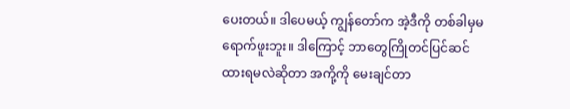ပေးတယ်။ ဒါပေမယ့် ကျွန်တော်က အဲ့ဒီကို တစ်ခါမှမရောက်ဖူးဘူး။ ဒါကြောင့် ဘာတွေကြိုတင်ပြင်ဆင်ထားရမလဲဆိုတာ အကို့ကို မေးချင်တာ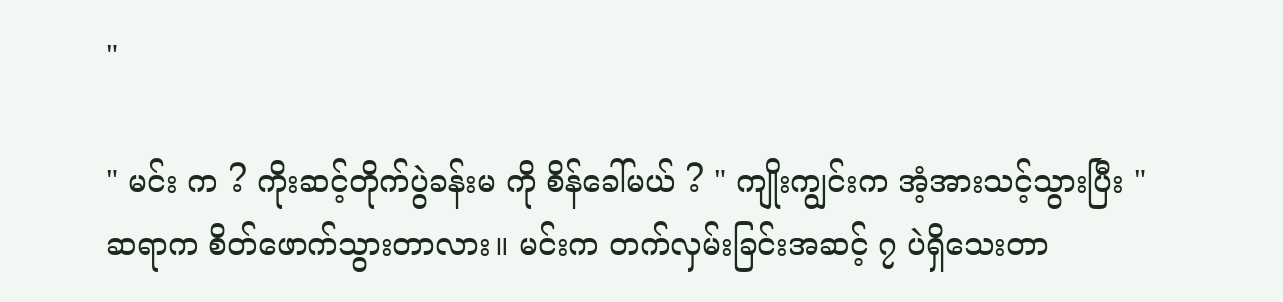"

" မင်း က ? ကိုးဆင့်တိုက်ပွဲခန်းမ ကို စိန်ခေါ်မယ် ? " ကျိုးကျွင်းက အံ့အားသင့်သွားပြီး " ဆရာက စိတ်ဖောက်သွားတာလား။ မင်းက တက်လှမ်းခြင်းအဆင့် ၇ ပဲရှိသေးတာ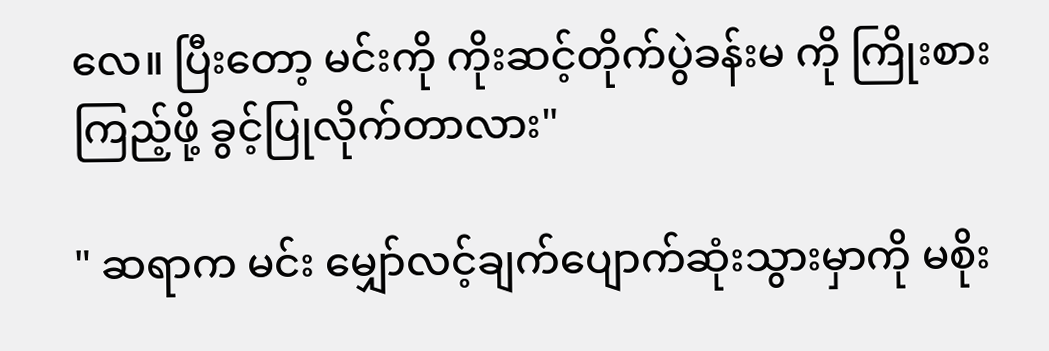လေ။ ပြီးတော့ မင်းကို ကိုးဆင့်တိုက်ပွဲခန်းမ ကို ကြိုးစားကြည့်ဖို့ ခွင့်ပြုလိုက်တာလား"

" ဆရာက မင်း မျှော်လင့်ချက်ပျောက်ဆုံးသွားမှာကို မစိုး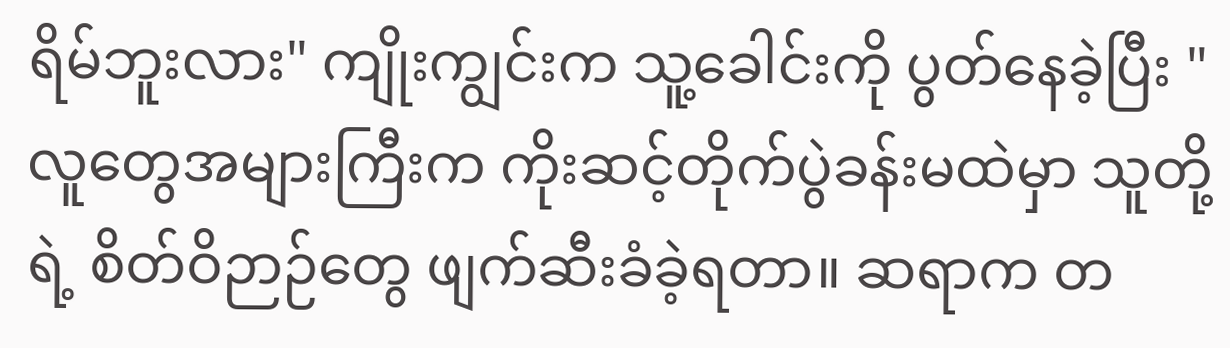ရိမ်ဘူးလား" ကျိုးကျွင်းက သူ့ခေါင်းကို ပွတ်နေခဲ့ပြီး " လူတွေအများကြီးက ကိုးဆင့်တိုက်ပွဲခန်းမထဲမှာ သူတို့ရဲ့ စိတ်ဝိဉာဉ်တွေ ဖျက်ဆီးခံခဲ့ရတာ။ ဆရာက တ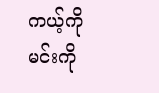ကယ့်ကို မင်းကို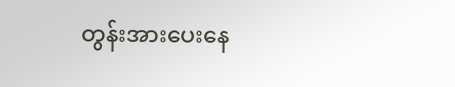တွန်းအားပေးနေ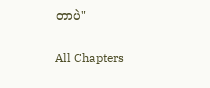တာပဲ"

All Chapters